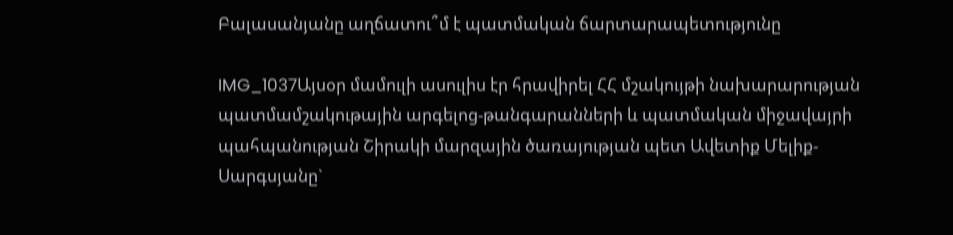Բալասանյանը աղճատու՞մ է պատմական ճարտարապետությունը

IMG_1037Այսօր մամուլի ասուլիս էր հրավիրել ՀՀ մշակույթի նախարարության պատմամշակութային արգելոց-թանգարանների և պատմական միջավայրի պահպանության Շիրակի մարզային ծառայության պետ Ավետիք Մելիք-Սարգսյանը`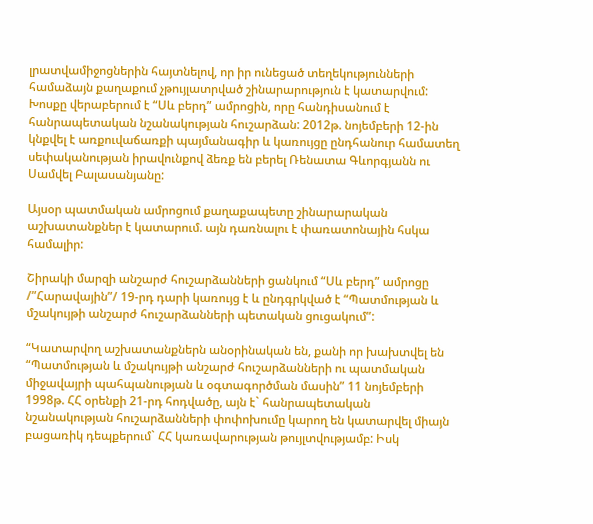լրատվամիջոցներին հայտնելով, որ իր ունեցած տեղեկությունների համաձայն քաղաքում չթույլատրված շինարարություն է կատարվում: Խոսքը վերաբերում է “Սև բերդ” ամրոցին, որը հանդիսանում է  հանրապետական նշանակության հուշարձան: 2012թ. նոյեմբերի 12-ին կնքվել է առքուվաճառքի պայմանագիր և կառույցը ընդհանուր համատեղ սեփականության իրավունքով ձեռք են բերել Ռենատա Գևորգյանն ու Սամվել Բալասանյանը:

Այսօր պատմական ամրոցում քաղաքապետը շինարարական աշխատանքներ է կատարում. այն դառնալու է փառատոնային հսկա համալիր:

Շիրակի մարզի անշարժ հուշարձանների ցանկում “Սև բերդ” ամրոցը /”Հարավային”/ 19-րդ դարի կառույց է և ընդգրկված է “Պատմության և մշակույթի անշարժ հուշարձանների պետական ցուցակում”:

“Կատարվող աշխատանքներն անօրինական են, քանի որ խախտվել են “Պատմության և մշակույթի անշարժ հուշարձանների ու պատմական միջավայրի պահպանության և օգտագործման մասին” 11 նոյեմբերի 1998թ. ՀՀ օրենքի 21-րդ հոդվածը, այն է` հանրապետական նշանակության հուշարձանների փոփոխումը կարող են կատարվել միայն բացառիկ դեպքերում` ՀՀ կառավարության թույլտվությամբ: Իսկ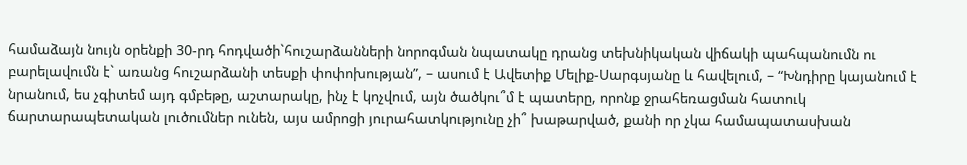համաձայն նույն օրենքի 30-րդ հոդվածի`հուշարձանների նորոգման նպատակը դրանց տեխնիկական վիճակի պահպանումն ու բարելավումն է` առանց հուշարձանի տեսքի փոփոխության”, – ասում է Ավետիք Մելիք-Սարգսյանը և հավելում, – “Խնդիրը կայանում է նրանում, ես չգիտեմ այդ գմբեթը, աշտարակը, ինչ է կոչվում, այն ծածկու՞մ է պատերը, որոնք ջրահեռացման հատուկ ճարտարապետական լուծումներ ունեն, այս ամրոցի յուրահատկությունը չի՞ խաթարված, քանի որ չկա համապատասխան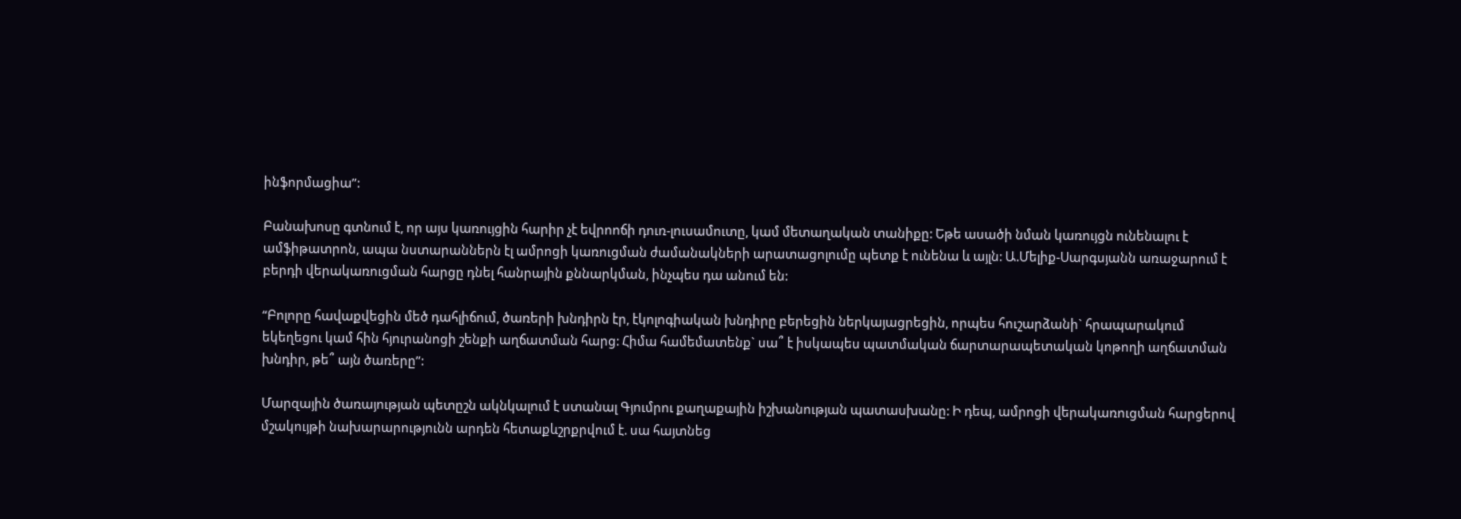ինֆորմացիա”:

Բանախոսը գտնում է, որ այս կառույցին հարիր չէ եվրոոճի դուռ-լուսամուտը, կամ մետաղական տանիքը: Եթե ասածի նման կառույցն ունենալու է ամֆիթատրոն, ապա նստարաններն էլ ամրոցի կառուցման ժամանակների արատացոլումը պետք է ունենա և այլն: Ա.Մելիք-Սարգսյանն առաջարում է բերդի վերակառուցման հարցը դնել հանրային քննարկման, ինչպես դա անում են:

“Բոլորը հավաքվեցին մեծ դահլիճում, ծառերի խնդիրն էր, էկոլոգիական խնդիրը բերեցին ներկայացրեցին, որպես հուշարձանի` հրապարակում եկեղեցու կամ հին հյուրանոցի շենքի աղճատման հարց: Հիմա համեմատենք` սա՞ է իսկապես պատմական ճարտարապետական կոթողի աղճատման խնդիր, թե՞ այն ծառերը”:

Մարզային ծառայության պետըշն ակնկալում է ստանալ Գյումրու քաղաքային իշխանության պատասխանը: Ի դեպ, ամրոցի վերակառուցման հարցերով մշակույթի նախարարությունն արդեն հետաքևշրքրվում է. սա հայտնեց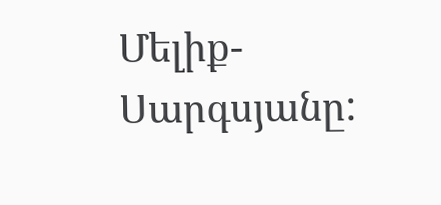Մելիք-Սարգսյանը: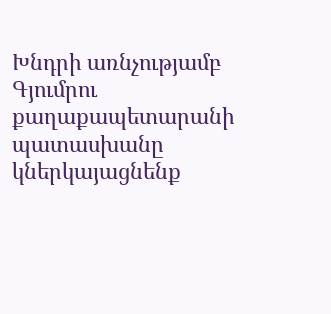Խնդրի առնչությամբ Գյումրու քաղաքապետարանի պատասխանը կներկայացնենք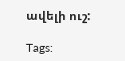ավելի ուշ:

Tags: